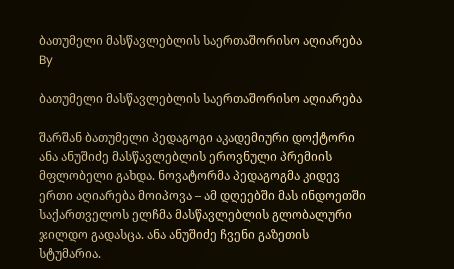ბათუმელი მასწავლებლის საერთაშორისო აღიარება
By

ბათუმელი მასწავლებლის საერთაშორისო აღიარება

შარშან ბათუმელი პედაგოგი აკადემიური დოქტორი ანა ანუშიძე მასწავლებლის ეროვნული პრემიის მფლობელი გახდა. ნოვატორმა პედაგოგმა კიდევ ერთი აღიარება მოიპოვა – ამ დღეებში მას ინდოეთში საქართველოს ელჩმა მასწავლებლის გლობალური ჯილდო გადასცა. ანა ანუშიძე ჩვენი გაზეთის სტუმარია.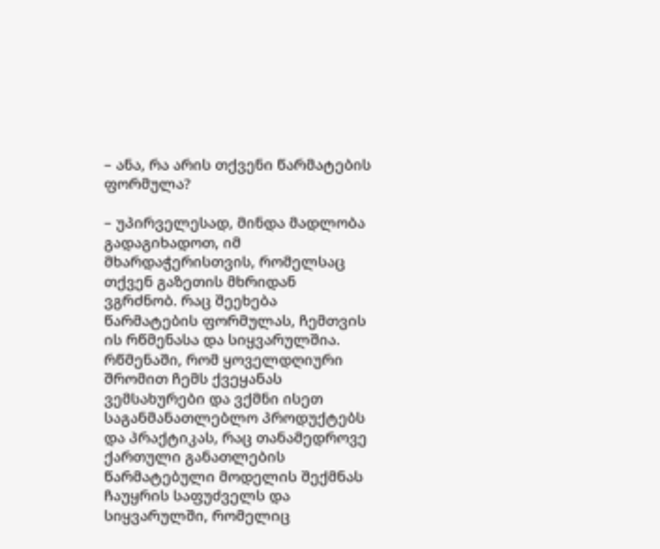– ანა, რა არის თქვენი წარმატების ფორმულა?

– უპირველესად, მინდა მადლობა გადაგიხადოთ, იმ მხარდაჭერისთვის, რომელსაც თქვენ გაზეთის მხრიდან ვგრძნობ. რაც შეეხება წარმატების ფორმულას, ჩემთვის ის რწმენასა და სიყვარულშია. რწმენაში, რომ ყოველდღიური შრომით ჩემს ქვეყანას ვემსახურები და ვქმნი ისეთ საგანმანათლებლო პროდუქტებს და პრაქტიკას, რაც თანამედროვე ქართული განათლების წარმატებული მოდელის შექმნას ჩაუყრის საფუძველს და სიყვარულში, რომელიც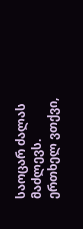საოცარ ძალას მაძლევს. ერთხელ ვთქვი,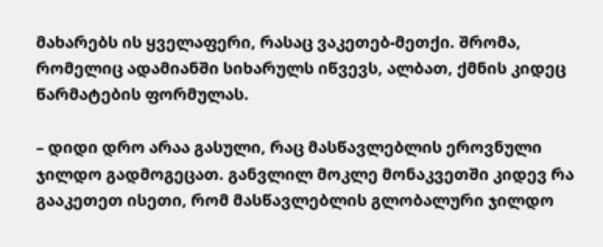მახარებს ის ყველაფერი, რასაც ვაკეთებ-მეთქი. შრომა, რომელიც ადამიანში სიხარულს იწვევს, ალბათ, ქმნის კიდეც წარმატების ფორმულას.

– დიდი დრო არაა გასული, რაც მასწავლებლის ეროვნული ჯილდო გადმოგეცათ. განვლილ მოკლე მონაკვეთში კიდევ რა გააკეთეთ ისეთი, რომ მასწავლებლის გლობალური ჯილდო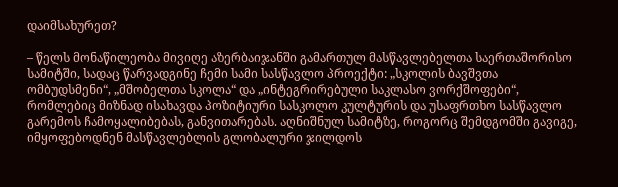დაიმსახურეთ?

– წელს მონაწილეობა მივიღე აზერბაიჯანში გამართულ მასწავლებელთა საერთაშორისო სამიტში, სადაც წარვადგინე ჩემი სამი სასწავლო პროექტი: „სკოლის ბავშვთა ომბუდსმენი“, „მშობელთა სკოლა“ და „ინტეგრირებული საკლასო ვორქშოფები“, რომლებიც მიზნად ისახავდა პოზიტიური სასკოლო კულტურის და უსაფრთხო სასწავლო გარემოს ჩამოყალიბებას, განვითარებას. აღნიშნულ სამიტზე, როგორც შემდგომში გავიგე, იმყოფებოდნენ მასწავლებლის გლობალური ჯილდოს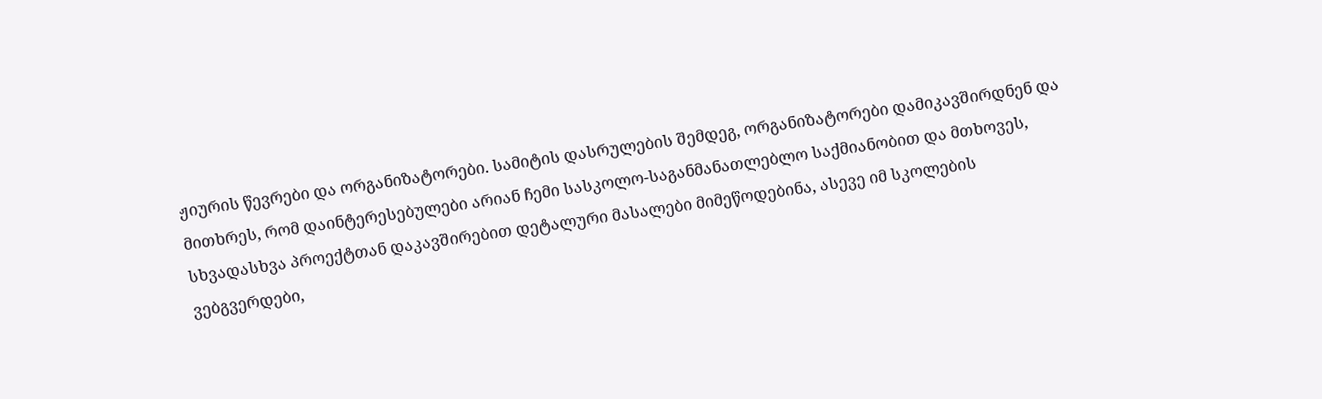ჟიურის წევრები და ორგანიზატორები. სამიტის დასრულების შემდეგ, ორგანიზატორები დამიკავშირდნენ და მითხრეს, რომ დაინტერესებულები არიან ჩემი სასკოლო-საგანმანათლებლო საქმიანობით და მთხოვეს, სხვადასხვა პროექტთან დაკავშირებით დეტალური მასალები მიმეწოდებინა, ასევე იმ სკოლების ვებგვერდები,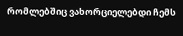რომლებშიც ვახორციელებდი ჩემს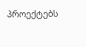პროექტებს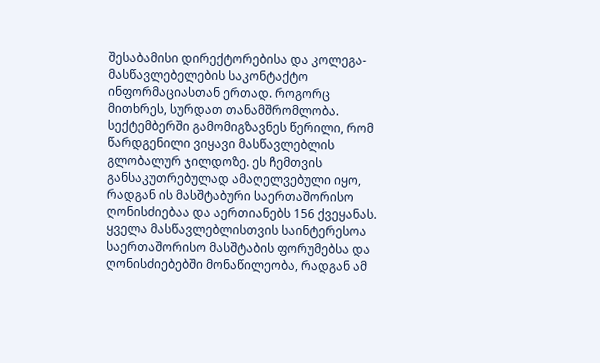შესაბამისი დირექტორებისა და კოლეგა-მასწავლებელების საკონტაქტო ინფორმაციასთან ერთად. როგორც მითხრეს, სურდათ თანამშრომლობა. სექტემბერში გამომიგზავნეს წერილი, რომ წარდგენილი ვიყავი მასწავლებლის გლობალურ ჯილდოზე. ეს ჩემთვის განსაკუთრებულად ამაღელვებული იყო, რადგან ის მასშტაბური საერთაშორისო ღონისძიებაა და აერთიანებს 156 ქვეყანას. ყველა მასწავლებლისთვის საინტერესოა საერთაშორისო მასშტაბის ფორუმებსა და ღონისძიებებში მონაწილეობა, რადგან ამ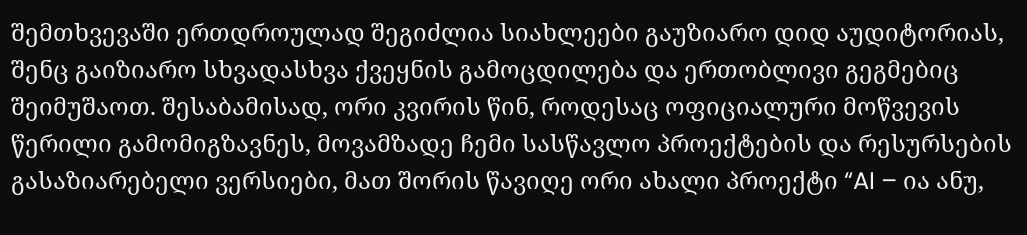შემთხვევაში ერთდროულად შეგიძლია სიახლეები გაუზიარო დიდ აუდიტორიას, შენც გაიზიარო სხვადასხვა ქვეყნის გამოცდილება და ერთობლივი გეგმებიც შეიმუშაოთ. შესაბამისად, ორი კვირის წინ, როდესაც ოფიციალური მოწვევის წერილი გამომიგზავნეს, მოვამზადე ჩემი სასწავლო პროექტების და რესურსების გასაზიარებელი ვერსიები, მათ შორის წავიღე ორი ახალი პროექტი “AI – ია ანუ,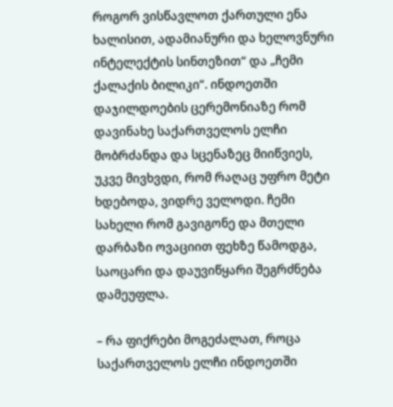როგორ ვისწავლოთ ქართული ენა ხალისით, ადამიანური და ხელოვნური ინტელექტის სინთეზით“ და „ჩემი ქალაქის ბილიკი“. ინდოეთში დაჯილდოების ცერემონიაზე რომ დავინახე საქართველოს ელჩი მობრძანდა და სცენაზეც მიიწვიეს, უკვე მივხვდი, რომ რაღაც უფრო მეტი ხდებოდა, ვიდრე ველოდი. ჩემი სახელი რომ გავიგონე და მთელი დარბაზი ოვაციით ფეხზე წამოდგა, საოცარი და დაუვიწყარი შეგრძნება დამეუფლა.

– რა ფიქრები მოგეძალათ, როცა საქართველოს ელჩი ინდოეთში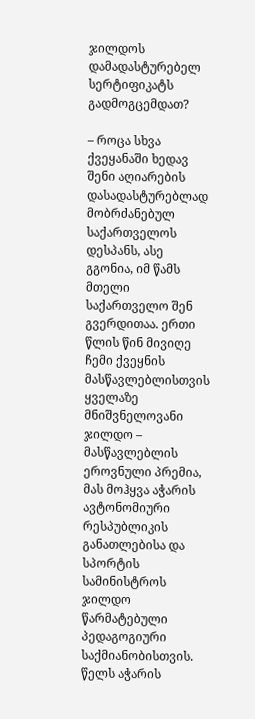ჯილდოს დამადასტურებელ სერტიფიკატს გადმოგცემდათ?

– როცა სხვა ქვეყანაში ხედავ შენი აღიარების დასადასტურებლად მობრძანებულ საქართველოს დესპანს, ასე გგონია, იმ წამს მთელი საქართველო შენ გვერდითაა. ერთი წლის წინ მივიღე ჩემი ქვეყნის მასწავლებლისთვის ყველაზე მნიშვნელოვანი ჯილდო – მასწავლებლის ეროვნული პრემია, მას მოჰყვა აჭარის ავტონომიური რესპუბლიკის განათლებისა და სპორტის სამინისტროს ჯილდო წარმატებული პედაგოგიური საქმიანობისთვის. წელს აჭარის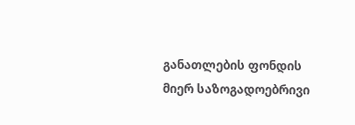განათლების ფონდის მიერ საზოგადოებრივი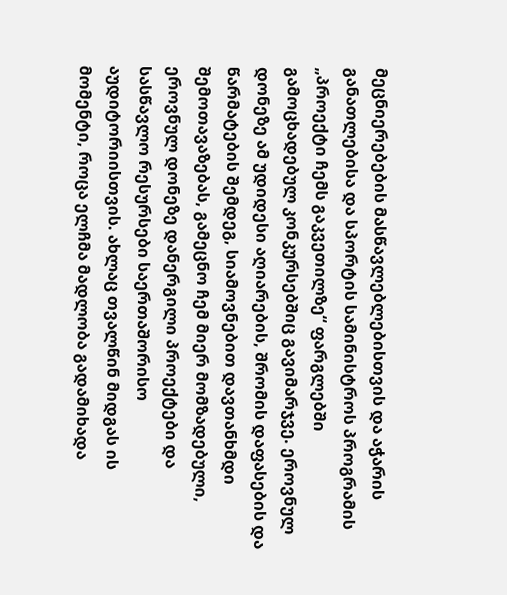მეცნიერებების მასწავლებლებისთვის და აჭარის განათლებისა და სპორტის სამინისტროს პროგრამის „პროექტი ჩემს გაკვეთილზე“ ფარგლებში გამოცხადებულ კონკურსებშიც გავიმარჯვე. ეროვნულ დონეზე ამ უდიდესი აღიარების, შრომის დაფასების და წარმატების შემდეგ, სიამოვნებით დავთანხმდი შემოთავაზებას, გამეცნო ჩემ მიერ მომზადებული, ეროვნულ დონეზე დანერგილი პროექტები და სასწავლო რესურსები საერთაშორისო აუდიტორიისთვის. ახლაც თვალწინ მიდგას ის მომენტი, როცა ელჩმა მადლობა გადამიხადა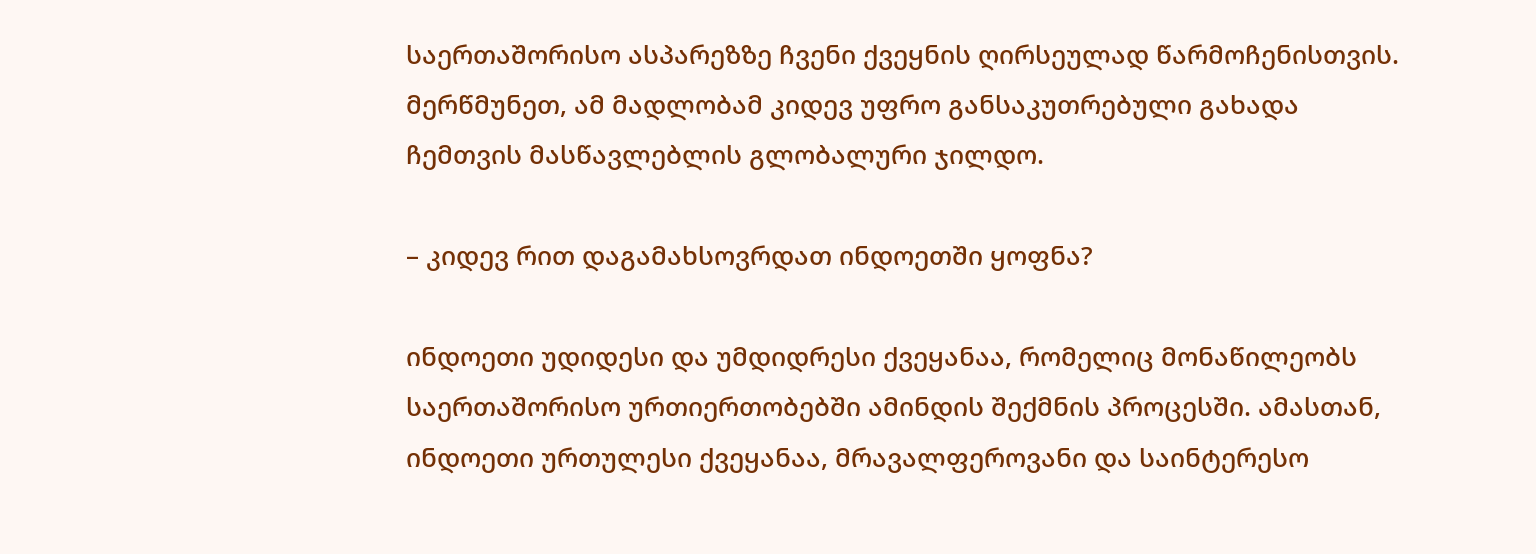საერთაშორისო ასპარეზზე ჩვენი ქვეყნის ღირსეულად წარმოჩენისთვის. მერწმუნეთ, ამ მადლობამ კიდევ უფრო განსაკუთრებული გახადა ჩემთვის მასწავლებლის გლობალური ჯილდო.

– კიდევ რით დაგამახსოვრდათ ინდოეთში ყოფნა?

ინდოეთი უდიდესი და უმდიდრესი ქვეყანაა, რომელიც მონაწილეობს საერთაშორისო ურთიერთობებში ამინდის შექმნის პროცესში. ამასთან, ინდოეთი ურთულესი ქვეყანაა, მრავალფეროვანი და საინტერესო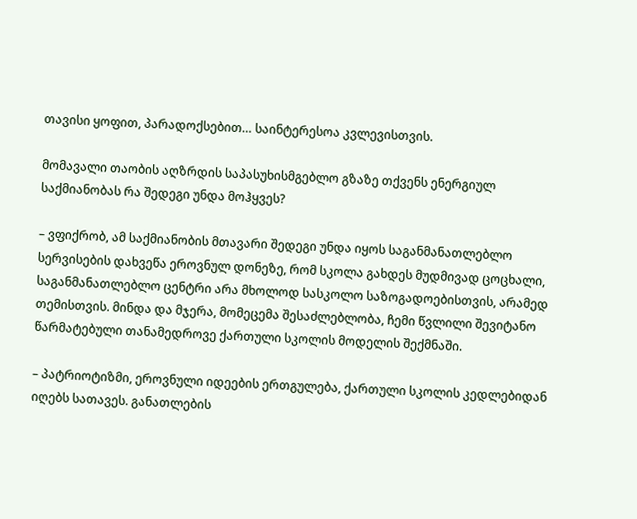თავისი ყოფით, პარადოქსებით… საინტერესოა კვლევისთვის.

მომავალი თაობის აღზრდის საპასუხისმგებლო გზაზე თქვენს ენერგიულ საქმიანობას რა შედეგი უნდა მოჰყვეს?

– ვფიქრობ, ამ საქმიანობის მთავარი შედეგი უნდა იყოს საგანმანათლებლო სერვისების დახვეწა ეროვნულ დონეზე, რომ სკოლა გახდეს მუდმივად ცოცხალი, საგანმანათლებლო ცენტრი არა მხოლოდ სასკოლო საზოგადოებისთვის, არამედ თემისთვის. მინდა და მჯერა, მომეცემა შესაძლებლობა, ჩემი წვლილი შევიტანო წარმატებული თანამედროვე ქართული სკოლის მოდელის შექმნაში.

– პატრიოტიზმი, ეროვნული იდეების ერთგულება, ქართული სკოლის კედლებიდან იღებს სათავეს. განათლების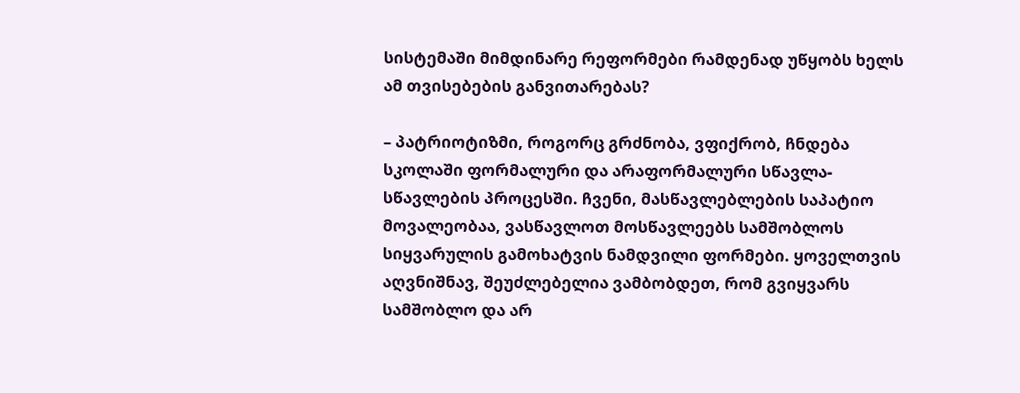სისტემაში მიმდინარე რეფორმები რამდენად უწყობს ხელს ამ თვისებების განვითარებას?

– პატრიოტიზმი, როგორც გრძნობა, ვფიქრობ, ჩნდება სკოლაში ფორმალური და არაფორმალური სწავლა-სწავლების პროცესში. ჩვენი, მასწავლებლების საპატიო მოვალეობაა, ვასწავლოთ მოსწავლეებს სამშობლოს სიყვარულის გამოხატვის ნამდვილი ფორმები. ყოველთვის აღვნიშნავ, შეუძლებელია ვამბობდეთ, რომ გვიყვარს სამშობლო და არ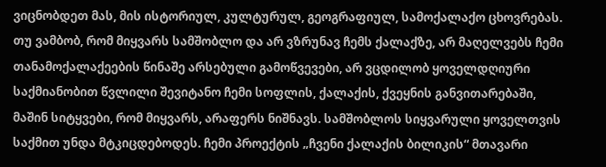ვიცნობდეთ მას, მის ისტორიულ, კულტურულ, გეოგრაფიულ, სამოქალაქო ცხოვრებას. თუ ვამბობ, რომ მიყვარს სამშობლო და არ ვზრუნავ ჩემს ქალაქზე, არ მაღელვებს ჩემი თანამოქალაქეების წინაშე არსებული გამოწვევები, არ ვცდილობ ყოველდღიური საქმიანობით წვლილი შევიტანო ჩემი სოფლის, ქალაქის, ქვეყნის განვითარებაში, მაშინ სიტყვები, რომ მიყვარს, არაფერს ნიშნავს. სამშობლოს სიყვარული ყოველთვის საქმით უნდა მტკიცდებოდეს. ჩემი პროექტის „ჩვენი ქალაქის ბილიკის“ მთავარი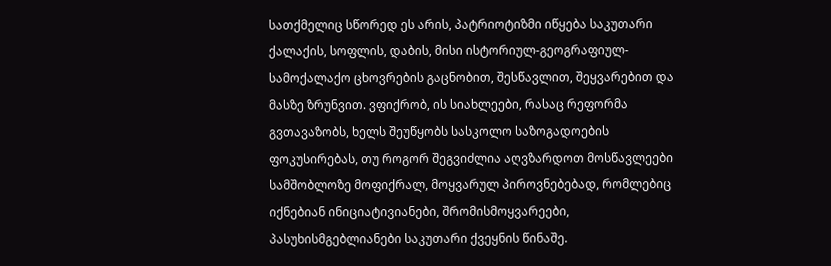სათქმელიც სწორედ ეს არის, პატრიოტიზმი იწყება საკუთარი ქალაქის, სოფლის, დაბის, მისი ისტორიულ-გეოგრაფიულ-სამოქალაქო ცხოვრების გაცნობით, შესწავლით, შეყვარებით და მასზე ზრუნვით. ვფიქრობ, ის სიახლეები, რასაც რეფორმა გვთავაზობს, ხელს შეუწყობს სასკოლო საზოგადოების ფოკუსირებას, თუ როგორ შეგვიძლია აღვზარდოთ მოსწავლეები სამშობლოზე მოფიქრალ, მოყვარულ პიროვნებებად, რომლებიც იქნებიან ინიციატივიანები, შრომისმოყვარეები, პასუხისმგებლიანები საკუთარი ქვეყნის წინაშე.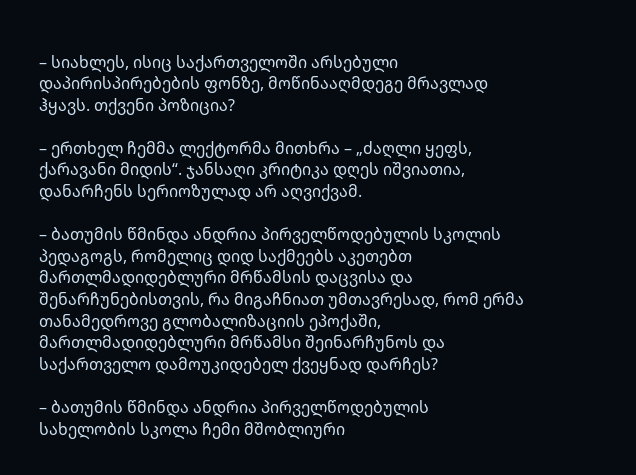– სიახლეს, ისიც საქართველოში არსებული დაპირისპირებების ფონზე, მოწინააღმდეგე მრავლად ჰყავს. თქვენი პოზიცია?

– ერთხელ ჩემმა ლექტორმა მითხრა – „ძაღლი ყეფს, ქარავანი მიდის“. ჯანსაღი კრიტიკა დღეს იშვიათია, დანარჩენს სერიოზულად არ აღვიქვამ.

– ბათუმის წმინდა ანდრია პირველწოდებულის სკოლის პედაგოგს, რომელიც დიდ საქმეებს აკეთებთ მართლმადიდებლური მრწამსის დაცვისა და შენარჩუნებისთვის, რა მიგაჩნიათ უმთავრესად, რომ ერმა თანამედროვე გლობალიზაციის ეპოქაში, მართლმადიდებლური მრწამსი შეინარჩუნოს და საქართველო დამოუკიდებელ ქვეყნად დარჩეს?

– ბათუმის წმინდა ანდრია პირველწოდებულის სახელობის სკოლა ჩემი მშობლიური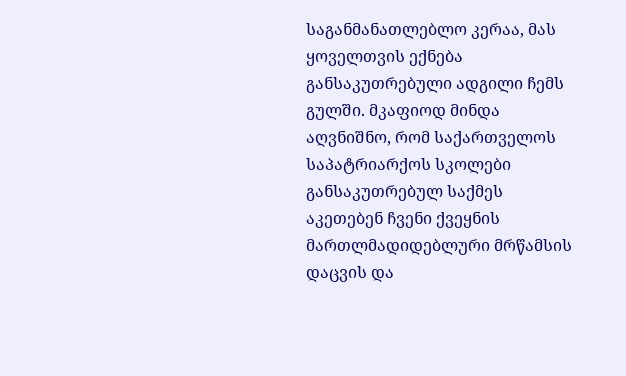საგანმანათლებლო კერაა, მას ყოველთვის ექნება განსაკუთრებული ადგილი ჩემს გულში. მკაფიოდ მინდა აღვნიშნო, რომ საქართველოს საპატრიარქოს სკოლები განსაკუთრებულ საქმეს აკეთებენ ჩვენი ქვეყნის მართლმადიდებლური მრწამსის დაცვის და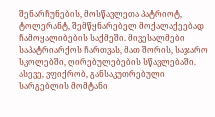შენარჩუნების, მოსწავლეთა პატრიოტ, ტოლერანტ, შემწყნარებელ მოქალაქეებად ჩამოყალიბების საქმეში. მივესალმები საპატრიარქოს ჩართვას, მათ შორის, საჯარო სკოლებში, ღირებულებების სწავლებაში. ასევე, ვფიქრობ, განსაკუთრებული სარგებლის მომტანი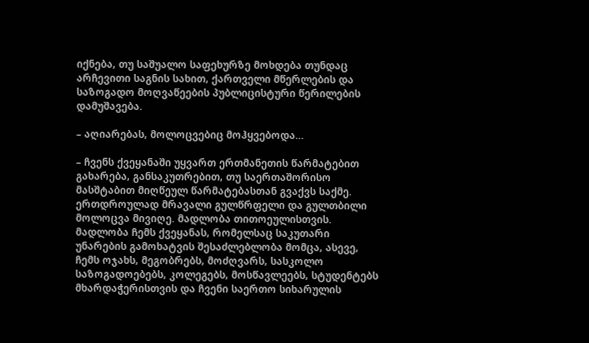იქნება, თუ საშუალო საფეხურზე მოხდება თუნდაც არჩევითი საგნის სახით, ქართველი მწერლების და საზოგადო მოღვაწეების პუბლიცისტური წერილების დამუშავება.

– აღიარებას, მოლოცვებიც მოჰყვებოდა…

– ჩვენს ქვეყანაში უყვართ ერთმანეთის წარმატებით გახარება, განსაკუთრებით, თუ საერთაშორისო მასშტაბით მიღწეულ წარმატებასთან გვაქვს საქმე. ერთდროულად მრავალი გულწრფელი და გულთბილი მოლოცვა მივიღე. მადლობა თითოეულისთვის. მადლობა ჩემს ქვეყანას, რომელსაც საკუთარი უნარების გამოხატვის შესაძლებლობა მომცა, ასევე, ჩემს ოჯახს, მეგობრებს, მოძღვარს, სასკოლო საზოგადოებებს, კოლეგებს, მოსწავლეებს, სტუდენტებს მხარდაჭერისთვის და ჩვენი საერთო სიხარულის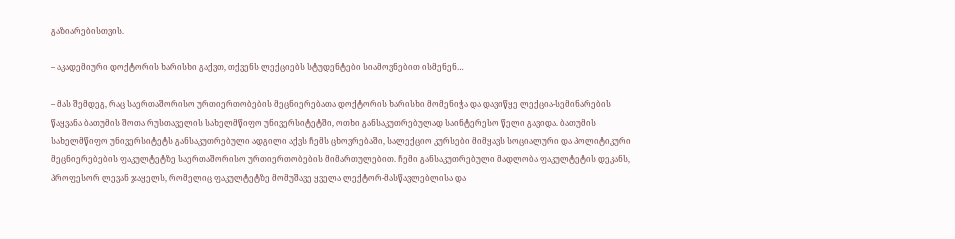გაზიარებისთვის.

– აკადემიური დოქტორის ხარისხი გაქვთ, თქვენს ლექციებს სტუდენტები სიამოვნებით ისმენენ…

– მას შემდეგ, რაც საერთაშორისო ურთიერთობების მეცნიერებათა დოქტორის ხარისხი მომენიჭა და დავიწყე ლექცია-სემინარების წაყვანა ბათუმის შოთა რუსთაველის სახელმწიფო უნივერსიტეტში, ოთხი განსაკუთრებულად საინტერესო წელი გავიდა. ბათუმის სახელმწიფო უნივერსიტეტს განსაკუთრებული ადგილი აქვს ჩემს ცხოვრებაში, სალექციო კურსები მიმყავს სოციალური და პოლიტიკური მეცნიერებების ფაკულტეტზე საერთაშორისო ურთიერთობების მიმართულებით. ჩემი განსაკუთრებული მადლობა ფაკულტეტის დეკანს, პროფესორ ლევან ჯაყელს, რომელიც ფაკულტეტზე მომუშავე ყველა ლექტორ-მასწავლებლისა და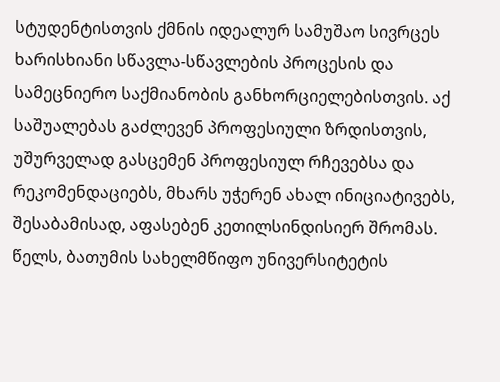სტუდენტისთვის ქმნის იდეალურ სამუშაო სივრცეს ხარისხიანი სწავლა-სწავლების პროცესის და სამეცნიერო საქმიანობის განხორციელებისთვის. აქ საშუალებას გაძლევენ პროფესიული ზრდისთვის, უშურველად გასცემენ პროფესიულ რჩევებსა და რეკომენდაციებს, მხარს უჭერენ ახალ ინიციატივებს, შესაბამისად, აფასებენ კეთილსინდისიერ შრომას. წელს, ბათუმის სახელმწიფო უნივერსიტეტის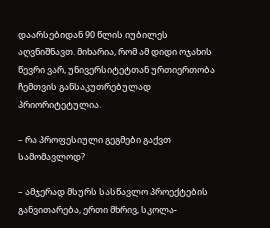დაარსებიდან 90 წლის იუბილეს აღვნიშნავთ. მიხარია, რომ ამ დიდი ოჯახის წევრი ვარ, უნივერსიტეტთან ურთიერთობა ჩემთვის განსაკუთრებულად პრიორიტეტულია.

– რა პროფესიული გეგმები გაქვთ სამომავლოდ?

– ამჯერად მსურს სასწავლო პროექტების განვითარება, ერთი მხრივ, სკოლა-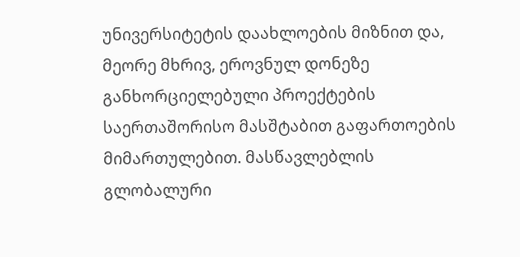უნივერსიტეტის დაახლოების მიზნით და, მეორე მხრივ, ეროვნულ დონეზე განხორციელებული პროექტების საერთაშორისო მასშტაბით გაფართოების მიმართულებით. მასწავლებლის გლობალური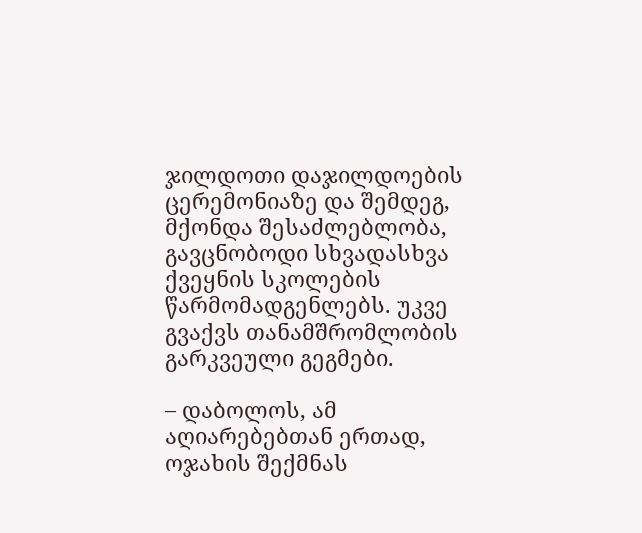ჯილდოთი დაჯილდოების ცერემონიაზე და შემდეგ, მქონდა შესაძლებლობა, გავცნობოდი სხვადასხვა ქვეყნის სკოლების წარმომადგენლებს. უკვე გვაქვს თანამშრომლობის გარკვეული გეგმები.

– დაბოლოს, ამ აღიარებებთან ერთად, ოჯახის შექმნას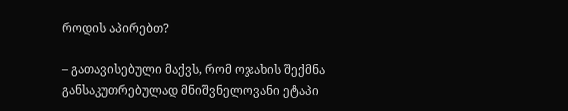როდის აპირებთ?

– გათავისებული მაქვს, რომ ოჯახის შექმნა განსაკუთრებულად მნიშვნელოვანი ეტაპი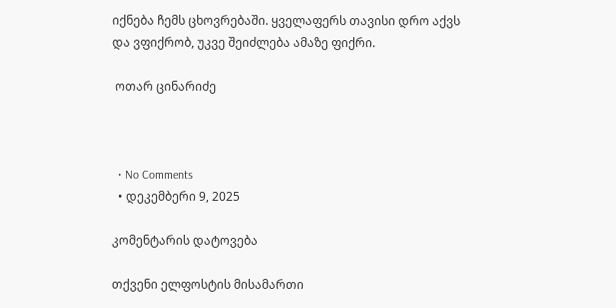იქნება ჩემს ცხოვრებაში. ყველაფერს თავისი დრო აქვს და ვფიქრობ, უკვე შეიძლება ამაზე ფიქრი.

 ოთარ ცინარიძე



  • No Comments
  • დეკემბერი 9, 2025

კომენტარის დატოვება

თქვენი ელფოსტის მისამართი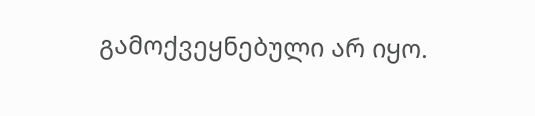გამოქვეყნებული არ იყო.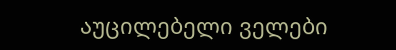აუცილებელი ველები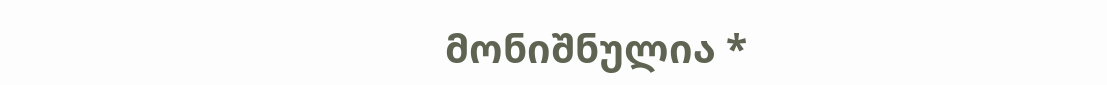მონიშნულია *